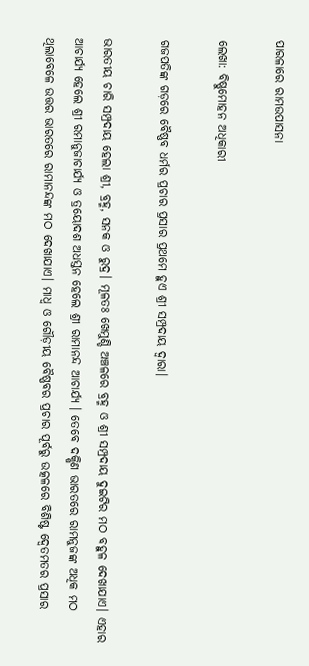ପାରଳାରେ ରାମଉପାସନା

ଲେଖା: ବିଷ୍ଣୁମୋହନ ଅଧିକାରୀ

ଗଜପତିଙ୍କ ଗଡ଼ରେ ବୈଷ୍ଣବ ଧର୍ମର ପ୍ରଚାର ପ୍ରସାର ପ୍ରଥମେ ହୁଏ ଶ୍ରୀ ସମ୍ପ୍ରଦାୟ ଦ୍ଵାରା।

ଭାରତୀୟ ଚାରି ସମ୍ପ୍ରଦାୟ ହେଲା ଶ୍ରୀ, ବ୍ରହ୍ମ, ସନକ ଓ ରୁଦ୍ର। ମୂଳତଃ ଖେମୁଣ୍ଡି ଅଞ୍ଚଳରେ ବ୍ରହ୍ମ ଓ ଶ୍ରୀ ସମ୍ପ୍ରଦାୟ ଦୁଇଟିର ମଠ ବହୁଳ ଦେଖାଯାଏ। ଏହାର ଆଚାର୍ଯ୍ୟ ହେଲେ ଶ୍ରୀ ରମାନୁଜାଚାର୍ଯ୍ୟ ଓ ତ୍ରୟୋଦଶ ଅଧସ୍ତନ ହେଲେ ଶ୍ରୀ ରାମାନନ୍ଦ ଆଚାର୍ଯ୍ୟ । ତେବେ ଦକ୍ଷିଣ ଭାରତରେ ରାମନୁଜଙ୍କ ଅଧିକ ମଠ ଥିଲାବେଳେ ଉତ୍ତର ଭାରତରେ ରାମାନନ୍ଦଙ୍କ ମଠ ଦେଖାଯାଏ। ମାଧ୍ଵ ଓ ଗୌଡ଼ୀୟ ବୈଷ୍ଣବର ପ୍ରଚାର ପୂର୍ବରୁ ଉତ୍କଳରେ ବିଶିଷ୍ଟ ଦ୍ୱେତମତର ପ୍ରସାର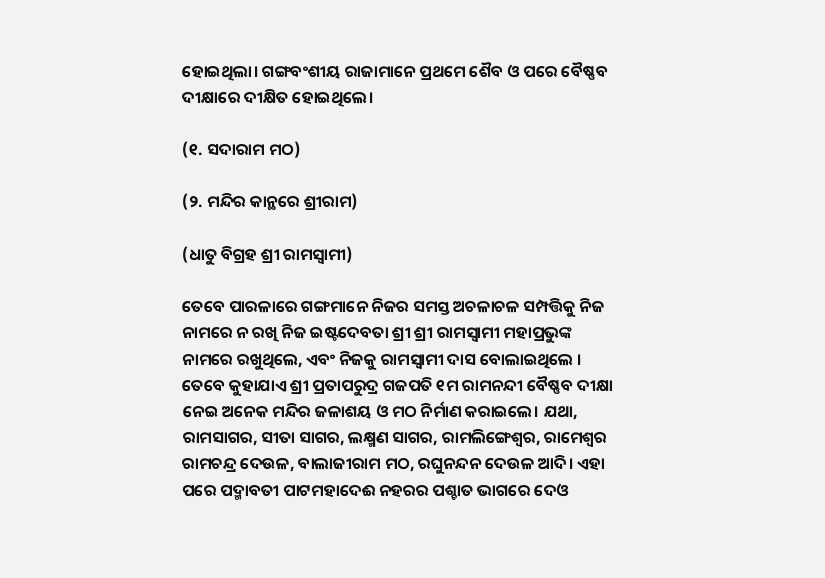ହୋଇଥିଲା। ଗଙ୍ଗବଂଶୀୟ ରାଜାମାନେ ପ୍ରଥମେ ଶୈବ ଓ ପରେ ବୈଷ୍ଣବ ଦୀକ୍ଷାରେ ଦୀକ୍ଷିତ ହୋଇଥିଲେ।

(୧. ସଦାରାମ ମଠ)

(୨. ମନ୍ଦିର କାନ୍ଥରେ ଶ୍ରୀରାମ)

(ଧାତୁ ବିଗ୍ରହ ଶ୍ରୀ ରାମସ୍ୱାମୀ)

ତେବେ ପାରଳାରେ ଗଙ୍ଗମାନେ ନିଜର ସମସ୍ତ ଅଚଳାଚଳ ସମ୍ପତ୍ତିକୁ ନିଜ ନାମରେ ନ ରଖି ନିଜ ଇଷ୍ଟଦେବତା ଶ୍ରୀ ଶ୍ରୀ ରାମସ୍ୱାମୀ ମହାପ୍ରଭୁଙ୍କ ନାମରେ ରଖୁଥିଲେ, ଏବଂ ନିଜକୁ ରାମସ୍ୱାମୀ ଦାସ ବୋଲାଇଥିଲେ । ତେବେ କୁହାଯାଏ ଶ୍ରୀ ପ୍ରତାପରୁଦ୍ର ଗଜପତି ୧ମ ରାମନନ୍ଦୀ ବୈଷ୍ଣବ ଦୀକ୍ଷା ନେଇ ଅନେକ ମନ୍ଦିର ଜଳାଶୟ ଓ ମଠ ନିର୍ମାଣ କରାଇଲେ। ଯଥା, ରାମସାଗର, ସୀତା ସାଗର, ଲକ୍ଷ୍ମଣ ସାଗର, ରାମଲିଙ୍ଗେଶ୍ୱର, ରାମେଶ୍ୱର ରାମଚନ୍ଦ୍ର ଦେଉଳ, ବାଲାଜୀରାମ ମଠ, ରଘୁନନ୍ଦନ ଦେଉଳ ଆଦି। ଏହା ପରେ ପଦ୍ମାବତୀ ପାଟମହାଦେଈ ନହରର ପଶ୍ଚାତ ଭାଗରେ ଦେଓ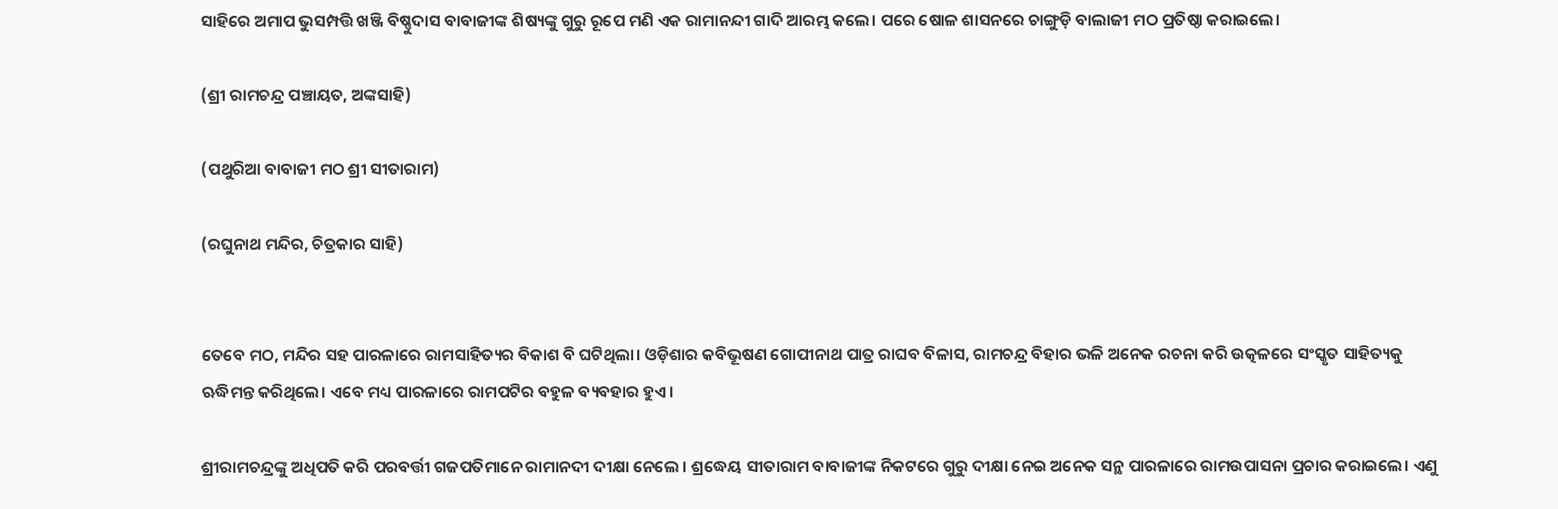ସାହିରେ ଅମାପ ଭୁସମ୍ପତ୍ତି ଖଞ୍ଜି ବିଷ୍ଣୁଦାସ ବାବାଜୀଙ୍କ ଶିଷ୍ୟଙ୍କୁ ଗୁରୁ ରୂପେ ମଣି ଏକ ରାମାନନ୍ଦୀ ଗାଦି ଆରମ୍ଭ କଲେ। ପରେ ଷୋଳ ଶାସନରେ ଚାଙ୍ଗୁଡ଼ି ବାଲାଜୀ ମଠ ପ୍ରତିଷ୍ଠା କରାଇଲେ।

(ଶ୍ରୀ ରାମଚନ୍ଦ୍ର ପଞ୍ଚାୟତ, ଅଙ୍କସାହି)

(ପଥୁରିଆ ବାବାଜୀ ମଠ ଶ୍ରୀ ସୀତାରାମ)

(ରଘୁନାଥ ମନ୍ଦିର, ଚିତ୍ରକାର ସାହି)


ତେବେ ମଠ, ମନ୍ଦିର ସହ ପାରଳାରେ ରାମସାହିତ୍ୟର ବିକାଶ ବି ଘଟିଥିଲା। ଓଡ଼ିଶାର କବିଭୂଷଣ ଗୋପୀନାଥ ପାତ୍ର ରାଘବ ବିଳାସ, ରାମଚନ୍ଦ୍ର ବିହାର ଭଳି ଅନେକ ରଚନା କରି ଉତ୍କଳରେ ସଂସ୍କୃତ ସାହିତ୍ୟକୁ ଋଦ୍ଧିମନ୍ତ କରିଥିଲେ। ଏବେ ମଧ୍ୟ ପାରଳାରେ ରାମପଟିର ବହୁଳ ବ୍ୟବହାର ହୁଏ।

ଶ୍ରୀରାମଚନ୍ଦ୍ରଙ୍କୁ ଅଧିପତି କରି ପରବର୍ତ୍ତୀ ଗଜପତିମାନେ ରାମାନଦୀ ଦୀକ୍ଷା ନେଲେ । ଶ୍ରଦ୍ଧେୟ ସୀତାରାମ ବାବାଜୀଙ୍କ ନିକଟରେ ଗୁରୁ ଦୀକ୍ଷା ନେଇ ଅନେକ ସନ୍ଥ ପାରଳାରେ ରାମଉପାସନା ପ୍ରଚାର କରାଇଲେ। ଏଣୁ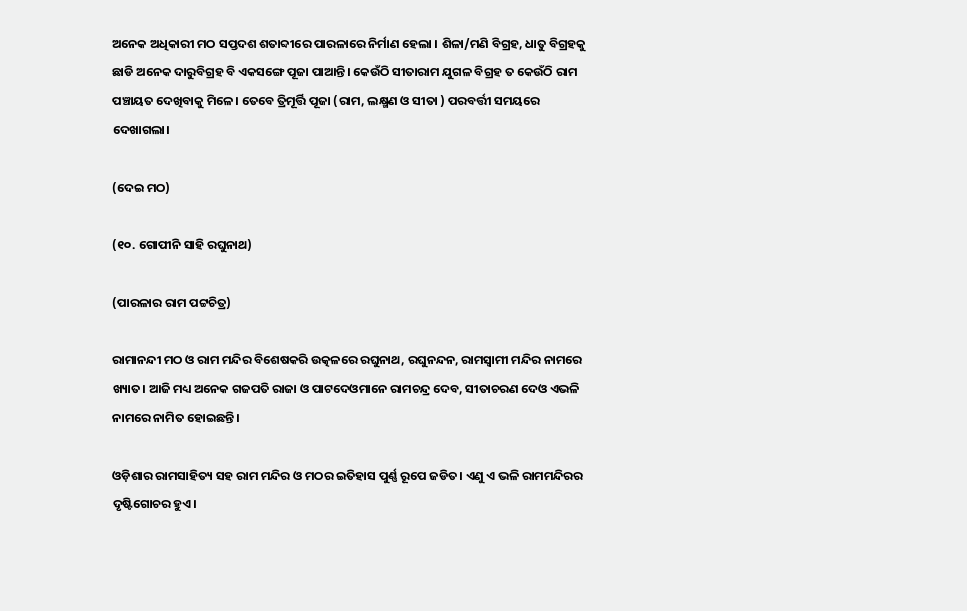ଅନେକ ଅଧିକାରୀ ମଠ ସପ୍ତଦଶ ଶତାବ୍ଦୀରେ ପାରଳାରେ ନିର୍ମାଣ ହେଲା । ଶିଳା/ମଣି ବିଗ୍ରହ, ଧାତୁ ବିଗ୍ରହକୁ ଛାଡି ଅନେକ ଦାରୁବିଗ୍ରହ ବି ଏକସଙ୍ଗେ ପୂଜା ପାଆନ୍ତି। କେଉଁଠି ସୀତାରାମ ଯୁଗଳ ବିଗ୍ରହ ତ କେଉଁଠି ରାମ ପଞ୍ଚାୟତ ଦେଖିବାକୁ ମିଳେ। ତେବେ ତ୍ରିମୂର୍ତ୍ତି ପୂଜା (ରାମ, ଲକ୍ଷ୍ମଣ ଓ ସୀତା ) ପରବର୍ତ୍ତୀ ସମୟରେ ଦେଖାଗଲା।

(ଦେଇ ମଠ)

(୧୦. ଗୋପୀନି ସାହି ରଘୁନାଥ)

(ପାରଳାର ରାମ ପଟ୍ଟଚିତ୍ର)

ରାମାନନ୍ଦୀ ମଠ ଓ ରାମ ମନ୍ଦିର ବିଶେଷକରି ଉତ୍କଳରେ ରଘୁନାଥ, ରଘୁନନ୍ଦନ, ରାମସ୍ୱାମୀ ମନ୍ଦିର ନାମରେ ଖ୍ୟାତ। ଆଜି ମଧ୍ୟ ଅନେକ ଗଜପତି ରାଜା ଓ ପାଟଦେଓମାନେ ରାମଚନ୍ଦ୍ର ଦେବ, ସୀତାଚରଣ ଦେଓ ଏଭଳି ନାମରେ ନାମିତ ହୋଇଛନ୍ତି।

ଓଡ଼ିଶାର ରାମସାହିତ୍ୟ ସହ ରାମ ମନ୍ଦିର ଓ ମଠର ଇତିହାସ ପୁର୍ଣ୍ଣ ରୂପେ ଜଡିତ। ଏଣୁ ଏ ଭଳି ରାମମନ୍ଦିରର ଦୃଷ୍ଟିଗୋଚର ହୁଏ।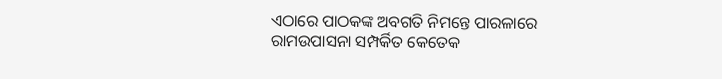ଏଠାରେ ପାଠକଙ୍କ ଅବଗତି ନିମନ୍ତେ ପାରଳାରେ ରାମଉପାସନା ସମ୍ପର୍କିତ କେତେକ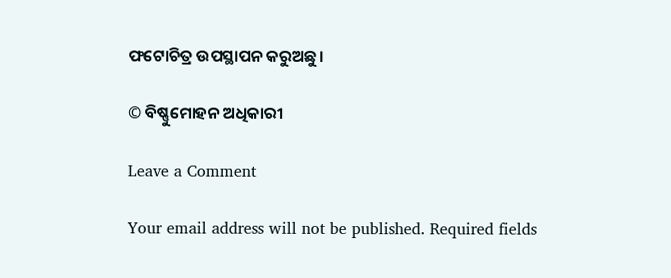ଫଟୋଚିତ୍ର ଉପସ୍ଥାପନ କରୁଅଛୁ।

© ବିଷ୍ଣୁମୋହନ ଅଧିକାରୀ

Leave a Comment

Your email address will not be published. Required fields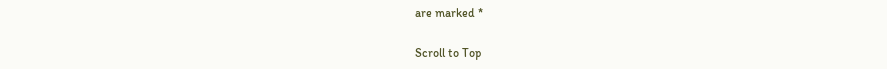are marked *

Scroll to Top